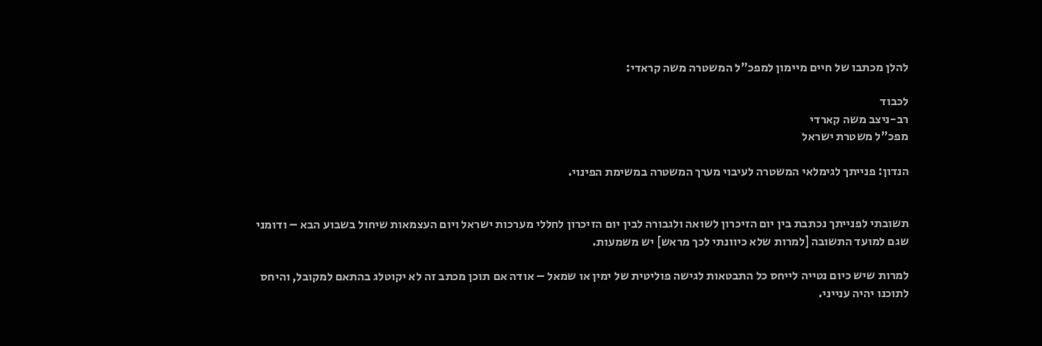להלן מכתבו של חיים מיימון למפכ"ל המשטרה משה קראדי:

לכבוד
רב-ניצב משה קארדי
מפכ"ל משטרת ישראל

הנדון: פנייתך לגימלאי המשטרה לעיבוי מערך המשטרה במשימת הפינוי.


תשובתי לפנייתך נכתבת בין יום הזיכרון לשואה ולגבורה לבין יום הזיכרון לחללי מערכות ישראל ויום העצמאות שיחול בשבוע הבא – ודומני שגם למועד התשובה [למרות שלא כיוונתי לכך מראש] יש משמעות.

למרות שיש כיום נטייה לייחס כל התבטאות לגישה פוליטית של ימין או שמאל – אודה אם תוכן מכתב זה לא יקוטלג בהתאם למקובל, והיחס לתוכנו יהיה ענייני.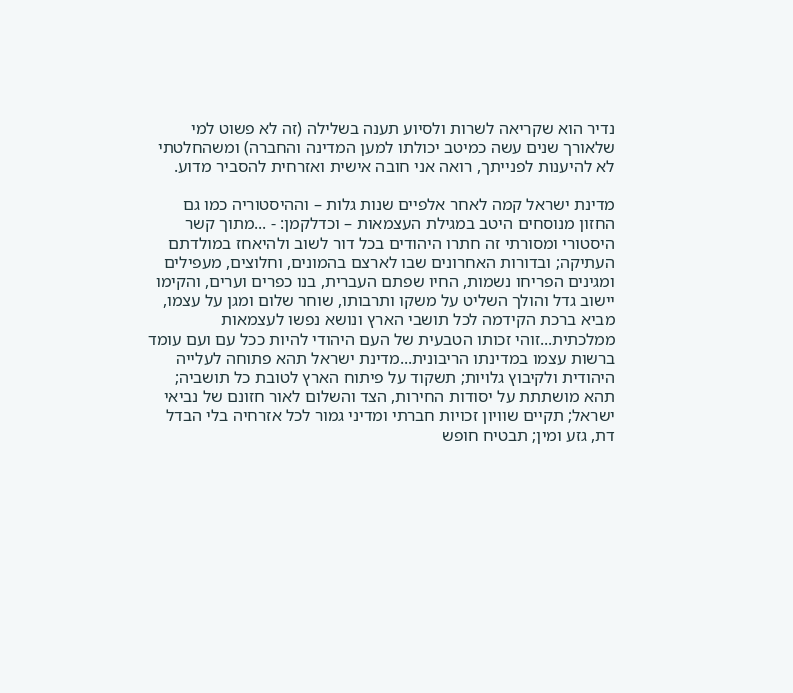נדיר הוא שקריאה לשרות ולסיוע תענה בשלילה (זה לא פשוט למי שלאורך שנים עשה כמיטב יכולתו למען המדינה והחברה) ומשהחלטתי לא להיענות לפנייתך, רואה אני חובה אישית ואזרחית להסביר מדוע.

מדינת ישראל קמה לאחר אלפיים שנות גלות – וההיסטוריה כמו גם החזון מנוסחים היטב במגילת העצמאות – וכדלקמן: - ...מתוך קשר היסטורי ומסורתי זה חתרו היהודים בכל דור לשוב ולהיאחז במולדתם העתיקה; ובדורות האחרונים שבו לארצם בהמונים, וחלוצים, מעפילים ומגינים הפריחו נשמות, החיו שפתם העברית, בנו כפרים וערים, והקימו יישוב גדל והולך השליט על משקו ותרבותו, שוחר שלום ומגן על עצמו, מביא ברכת הקידמה לכל תושבי הארץ ונושא נפשו לעצמאות ממלכתית...זוהי זכותו הטבעית של העם היהודי להיות ככל עם ועם עומד ברשות עצמו במדינתו הריבונית...מדינת ישראל תהא פתוחה לעלייה היהודית ולקיבוץ גלויות; תשקוד על פיתוח הארץ לטובת כל תושביה; תהא מושתתת על יסודות החירות, הצד והשלום לאור חזונם של נביאי ישראל; תקיים שוויון זכויות חברתי ומדיני גמור לכל אזרחיה בלי הבדל דת, גזע ומין; תבטיח חופש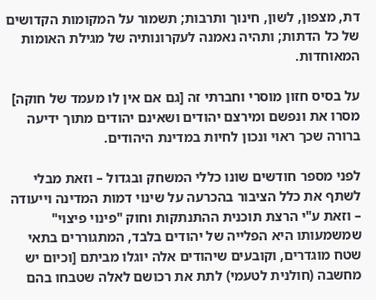דת, מצפון, לשון, חינוך ותרבות; תשמור על המקומות הקדושים של כל הדתות; ותהיה נאמנה לעקרונותיה של מגילת האומות המאוחדות.

על בסיס חזון מוסרי וחברתי זה [גם אם אין לו מעמד של חוקה] מסרו את ונפשם ומירצם יהודים ושאינם יהודים מתוך ידיעה ברורה שכך ראוי ונכון לחיות במדינת היהודים.

לפני מספר חודשים שונו כללי המשחק ובגדול – וזאת מבלי לשתף את כלל הציבור בהכרעה על שינוי דמות המדינה וייעודה – וזאת ע"י הרצת תוכנית ההתנתקות וחוק "פינוי פיצוי" שמשמעותו היא הפלייה של יהודים בלבד, המתגוררים בתאי שטח מוגדרים, וקובעים שיהודים אלה יוגלו מביתם [וכיום יש מחשבה (חולנית לטעמי) לתת את רכושם לאלה שטבחו בהם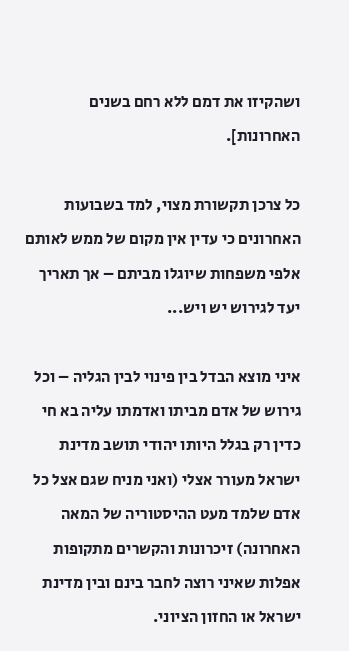ושהקיזו את דמם ללא רחם בשנים האחרונות].

כל צרכן תקשורת מצוי, למד בשבועות האחרונים כי עדין אין מקום של ממש לאותם אלפי משפחות שיוגלו מביתם – אך תאריך יעד לגירוש יש ויש...

איני מוצא הבדל בין פינוי לבין הגליה – וכל גירוש של אדם מביתו ואדמתו עליה בא חי כדין רק בגלל היותו יהודי תושב מדינת ישראל מעורר אצלי (ואני מניח שגם אצל כל אדם שלמד מעט ההיסטוריה של המאה האחרונה) זיכרונות והקשרים מתקופות אפלות שאיני רוצה לחבר בינם ובין מדינת ישראל או החזון הציוני.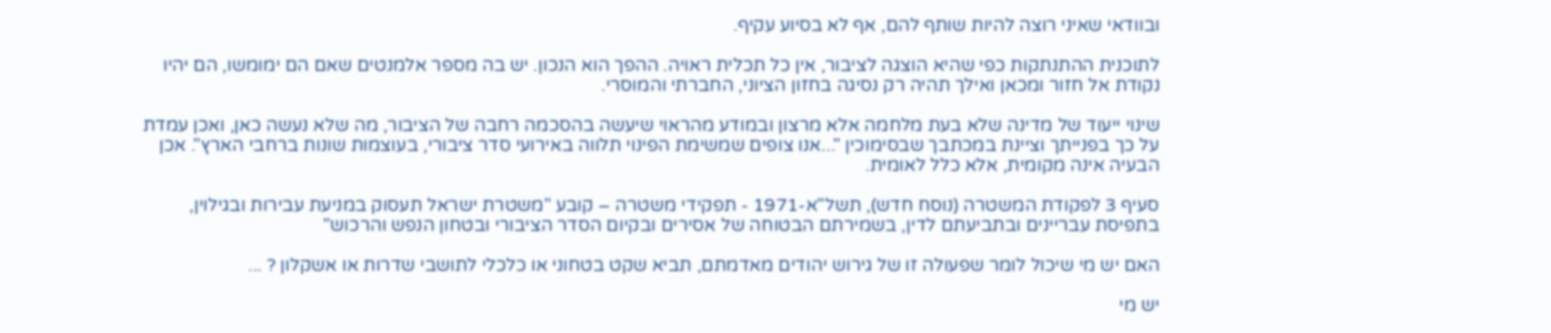ובוודאי שאיני רוצה להיות שותף להם, אף לא בסיוע עקיף.

לתוכנית ההתנתקות כפי שהיא הוצגה לציבור, אין כל תכלית ראויה. ההפך הוא הנכון. יש בה מספר אלמנטים שאם הם ימומשו, הם יהיו נקודת אל חזור ומכאן ואילך תהיה רק נסיגה בחזון הציוני, החברתי והמוסרי.

שינוי ייעוד של מדינה שלא בעת מלחמה אלא מרצון ובמודע מהראוי שיעשה בהסכמה רחבה של הציבור, מה שלא נעשה כאן, ואכן עמדת על כך בפנייתך וציינת במכתבך שבסימוכין "...אנו צופים שמשימת הפינוי תלווה באירועי סדר ציבורי, בעוצמות שונות ברחבי הארץ". אכן הבעיה אינה מקומית, אלא כלל לאומית.

סעיף 3 לפקודת המשטרה (נוסח חדש), תשל"א-1971 - תפקידי משטרה – קובע "משטרת ישראל תעסוק במניעת עבירות ובגילוין, בתפיסת עבריינים ובתביעתם לדין, בשמירתם הבטוחה של אסירים ובקיום הסדר הציבורי ובטחון הנפש והרכוש"

האם יש מי שיכול לומר שפעולה זו של גירוש יהודים מאדמתם, תביא שקט בטחוני או כלכלי לתושבי שדרות או אשקלון ? ...

יש מי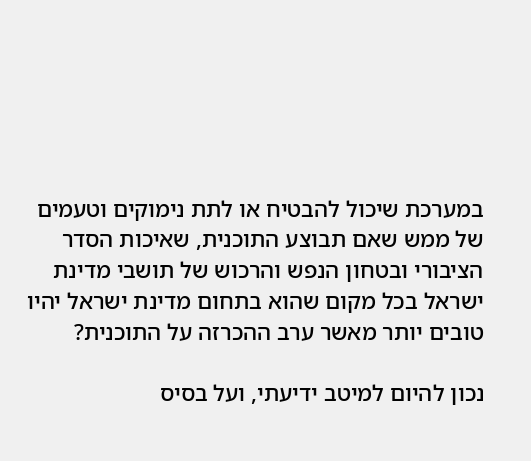במערכת שיכול להבטיח או לתת נימוקים וטעמים של ממש שאם תבוצע התוכנית, שאיכות הסדר הציבורי ובטחון הנפש והרכוש של תושבי מדינת ישראל בכל מקום שהוא בתחום מדינת ישראל יהיו טובים יותר מאשר ערב ההכרזה על התוכנית?

נכון להיום למיטב ידיעתי, ועל בסיס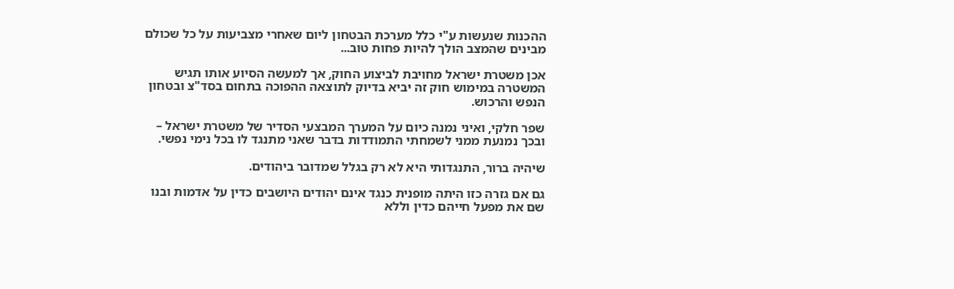ההכנות שנעשות ע"י כלל מערכת הבטחון ליום שאחרי מצביעות על כל שכולם מבינים שהמצב הולך להיות פחות טוב...

אכן משטרת ישראל מחויבת לביצוע החוק, אך למעשה הסיוע אותו תגיש המשטרה במימוש חוק זה יביא בדיוק לתוצאה ההפוכה בתחום בסד"צ ובטחון הנפש והרכוש.

שפר חלקי, ואיני נמנה כיום על המערך המבצעי הסדיר של משטרת ישראל – ובכך נמנעת ממני לשמחתי התמודדות בדבר שאני מתנגד לו בכל נימי נפשי.

שיהיה ברור, התנגדותי היא לא רק בגלל שמדובר ביהודים.

גם אם גזרה כזו היתה מופנית כנגד אינם יהודים היושבים כדין על אדמות ובנו שם את מפעל חייהם כדין וללא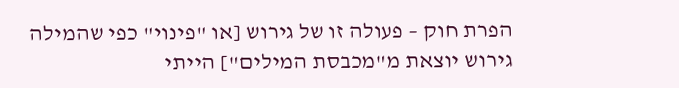הפרת חוק – פעולה זו של גירוש [או "פינוי" כפי שהמילה גירוש יוצאת מ"מכבסת המילים"] הייתי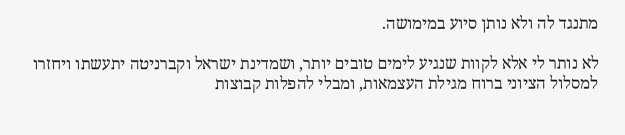מתנגד לה ולא נותן סיוע במימושה.

לא נותר לי אלא לקוות שנגיע לימים טובים יותר, ושמדינת ישראל וקברניטה יתעשתו ויחזרו למסלול הציוני ברוח מגילת העצמאות, ומבלי להפלות קבוצות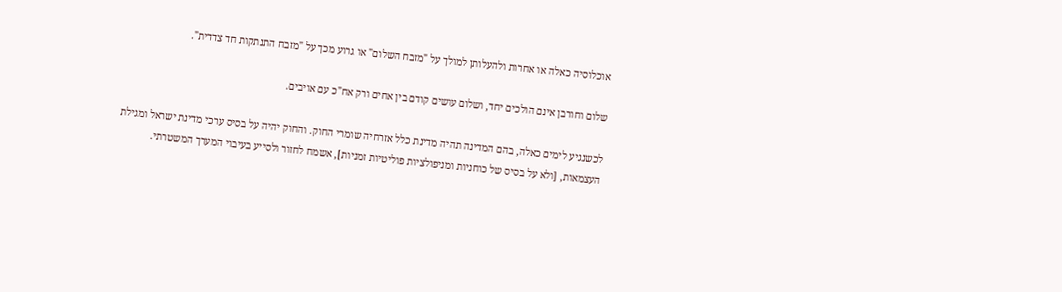אוכלוסיה כאלה או אחרות ולהעלותן למולך על "מזבח השלום" או גרוע מכך על "מזבח התנתקות חד צדדית".

שלום וחורבן אינם הולכים יחד, ושלום עושים קודם בין אחים ורק אח"כ עם אויבים.

לכשנגיע לימים כאלה, בהם המדינה תהיה מדינת כלל אזרחיה שומרי החוק. והחוק יהיה על בסיס ערכי מדינת ישראל ומגילת העצמאות, [ולא על בסיס של כוחניות ומניפולציות פוליטיות זמניות], אשמח לחזור ולסייע בעיבוי המערך המשטרתי.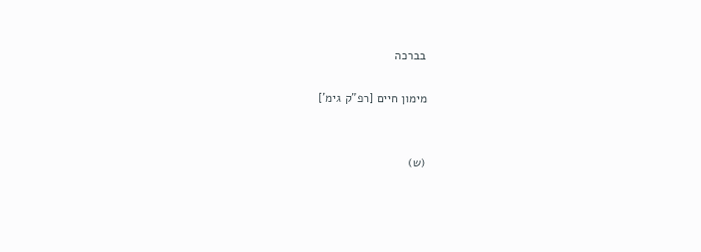בברכה

מימון חיים [רפ"ק גימ']


(ש)